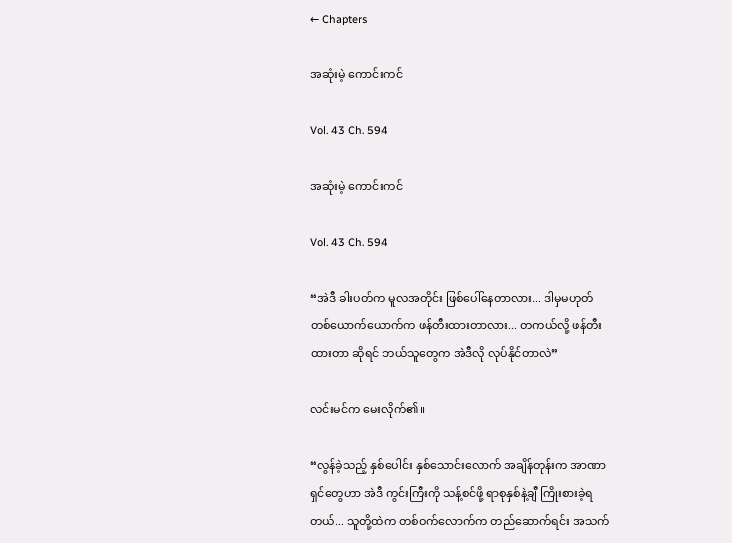← Chapters

အဆုံးမဲ့ ကောင်းကင်

Vol. 43 Ch. 594

အဆုံးမဲ့ ကောင်းကင်

Vol. 43 Ch. 594

“အဲဒီ ခါးပတ်က မူလအတိုင်း ဖြစ်ပေါ်နေတာလား... ဒါမှမဟုတ် တစ်ယောက်ယောက်က ဖန်တီးထားတာလား... တကယ်လို့ ဖန်တီးထားတာ ဆိုရင် ဘယ်သူတွေက အဲဒီလို လုပ်နိုင်တာလဲ”

လင်းမင်က မေးလိုက်၏။

“လွန်ခဲ့သည့် နှစ်ပေါင်း နှစ်သောင်းလောက် အချိန်တုန်းက အာဏာရှင်တွေဟာ အဲဒီ ကွင်းကြီးကို သန့်စင်ဖို့ ရာစုနှစ်နဲ့ချီ ကြိုးစားခဲ့ရတယ်... သူတို့ထဲက တစ်ဝက်လောက်က တည်ဆောက်ရင်း အသက်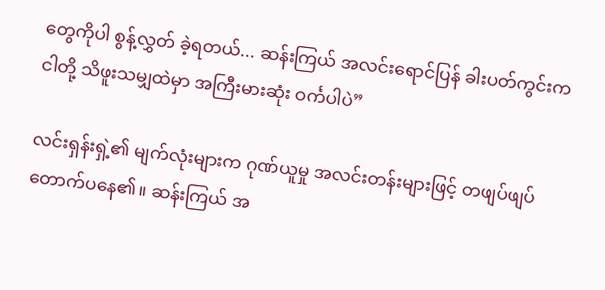တွေကိုပါ စွန့်လွှတ် ခဲ့ရတယ်... ဆန်းကြယ် အလင်းရောင်ပြန် ခါးပတ်ကွင်းက ငါတို့ သိဖူးသမျှထဲမှာ အကြီးမားဆုံး ဝင်္ကပါပဲ”

လင်းရှန်းရှဲ့၏ မျက်လုံးများက ဂုဏ်ယူမှု အလင်းတန်းများဖြင့် တဖျပ်ဖျပ် တောက်ပနေ၏။ ဆန်းကြယ် အ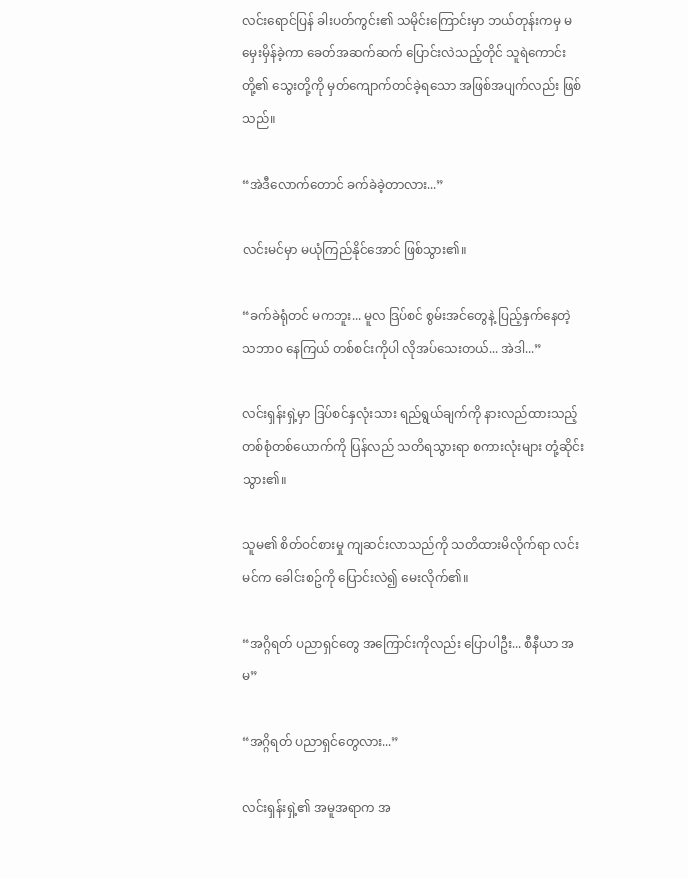လင်းရောင်ပြန် ခါးပတ်ကွင်း၏ သမိုင်းကြောင်းမှာ ဘယ်တုန်းကမှ မမှေးမှိန်ခဲ့ကာ ခေတ်အဆက်ဆက် ပြောင်းလဲသည့်တိုင် သူရဲကောင်းတို့၏ သွေးတို့ကို မှတ်ကျောက်တင်ခဲ့ရသော အဖြစ်အပျက်လည်း ဖြစ်သည်။

“အဲဒီလောက်တောင် ခက်ခဲခဲ့တာလား...”

လင်းမင်မှာ မယုံကြည်နိုင်အောင် ဖြစ်သွား၏။

“ခက်ခဲရုံတင် မကဘူး... မူလ ဒြပ်စင် စွမ်းအင်တွေနဲ့ ပြည့်နှက်နေတဲ့ သဘာဝ နေကြယ် တစ်စင်းကိုပါ လိုအပ်သေးတယ်... အဲဒါ...”

လင်းရှန်းရှဲ့မှာ ဒြပ်စင်နှလုံးသား ရည်ရွယ်ချက်ကို နားလည်ထားသည့် တစ်စုံတစ်ယောက်ကို ပြန်လည် သတိရသွားရာ စကားလုံးများ တုံ့ဆိုင်းသွား၏။

သူမ၏ စိတ်ဝင်စားမှု ကျဆင်းလာသည်ကို သတိထားမိလိုက်ရာ လင်းမင်က ခေါင်းစဥ်ကို ပြောင်းလဲ၍ မေးလိုက်၏။

“အဂ္ဂိရတ် ပညာရှင်တွေ အကြောင်းကိုလည်း ပြောပါဦး... စီနီယာ အမ”

“အဂ္ဂိရတ် ပညာရှင်တွေလား...”

လင်းရှန်းရှဲ့၏ အမူအရာက အ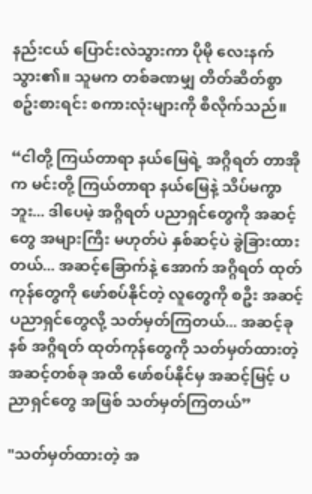နည်းငယ် ပြောင်းလဲသွားကာ ပိုမို လေးနက်သွား၏။ သူမက တစ်ခဏမျှ တိတ်ဆိတ်စွာ စဥ်းစားရင်း စကားလုံးများကို စီလိုက်သည်။

“ငါတို့ ကြယ်တာရာ နယ်မြေရဲ့ အဂ္ဂိရတ် တာအိုက မင်းတို့ ကြယ်တာရာ နယ်မြေနဲ့ သိပ်မကွာဘူး... ဒါပေမဲ့ အဂ္ဂိရတ် ပညာရှင်တွေကို အဆင့်တွေ အများကြီး မဟုတ်ပဲ နှစ်ဆင့်ပဲ ခွဲခြားထားတယ်... အဆင့်ခြောက်နဲ့ အောက် အဂ္ဂိရတ် ထုတ်ကုန်တွေကို ဖော်စပ်နိုင်တဲ့ လူတွေကို စဦး အဆင့် ပညာရှင်တွေလို့ သတ်မှတ်ကြတယ်... အဆင့်ခုနစ် အဂ္ဂိရတ် ထုတ်ကုန်တွေကို သတ်မှတ်ထားတဲ့ အဆင့်တစ်ခု အထိ ဖော်စပ်နိုင်မှ အဆင့်မြင့် ပညာရှင်တွေ အဖြစ် သတ်မှတ်ကြတယ်”

"သတ်မှတ်ထားတဲ့ အ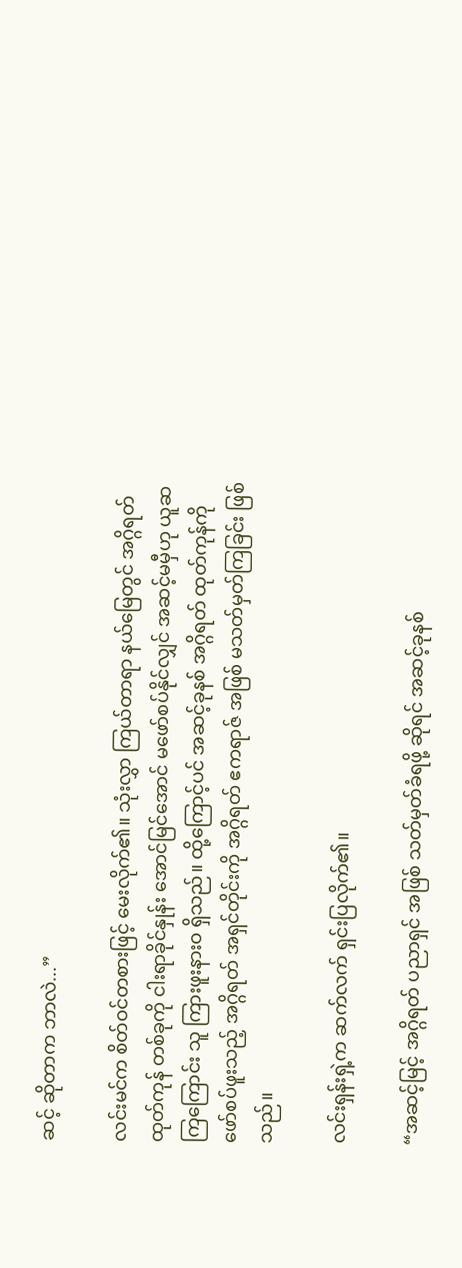ဆင့် ဆိုတာက ဘာလဲ...”

လင်းမင်က စိတ်ဝင်တစားဖြင့် မေးလိုက်၏။ သုံးလွှာ ကြယ်တာရာ နယ်မြေတွင် အဂ္ဂိရတ် ထုတ်ကုန် တစ်ခုကို ငါးရာခိုင်နှုန်း အောင်မြင်အောင် မဖော်စပ်နိုင်လျှင် အဆင့်မမှီဟု ယူဆကြကြောင်း သူ ကြားဖူးနားဝ ရှိသည်။ ထို့‌ကြောင့်ပင် အဆင့်ခုနစ် အဂ္ဂိရတ် ထုတ်ကုန်ကို ဖော်စပ်ဖူးသည့် အဂ္ဂိရတ် အရှင်တိုင်းကို အဂ္ဂိရတ် ဧကရာဇ် အဖြစ် မသတ်မှတ်ကြခြင်း ဖြစ်သည်။

လင်းရှန်းရှဲ့က ဆက်လက် ရှင်းပြလိုက်၏။

“အဆင့်မြင့် အဂ္ဂိရတ် ပညာရှင် အဖြစ် သတ်မှတ်ခံရဖို့ ဆိုရင် အဆင့်ခုနစ်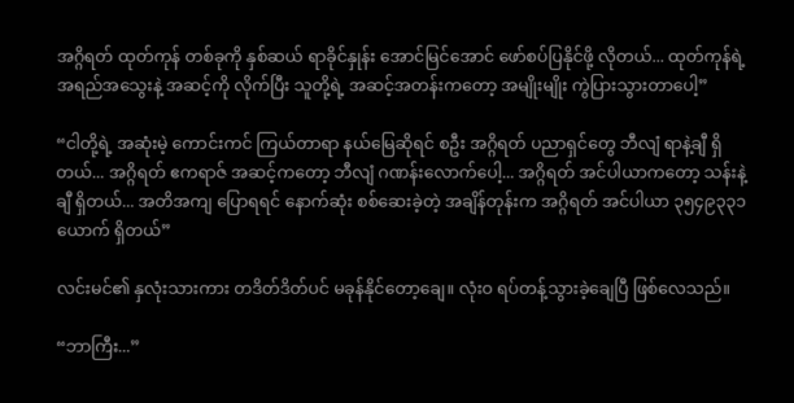အဂ္ဂိရတ် ထုတ်ကုန် တစ်ခုကို နှစ်ဆယ် ရာခိုင်နှုန်း အောင်မြင်အောင် ဖော်စပ်ပြနိုင်ဖို့ လိုတယ်... ထုတ်ကုန်ရဲ့ အရည်အသွေးနဲ့ အဆင့်ကို လိုက်ပြီး သူတို့ရဲ့ အဆင့်အတန်းကတော့ အမျိုးမျိုး ကွဲပြားသွားတာပေါ့”

“ငါတို့ရဲ့ အဆုံးမဲ့ ကောင်းကင် ကြယ်တာရာ နယ်မြေဆိုရင် စဦး အဂ္ဂိရတ် ပညာရှင်တွေ ဘီလျံ ရာနဲ့ချီ ရှိတယ်... အဂ္ဂိရတ် ဧကရာဇ် အဆင့်ကတော့ ဘီလျံ ဂဏန်းလောက်ပေါ့... အဂ္ဂိရတ် အင်ပါယာကတော့ သန်းနဲ့ချီ ရှိတယ်... အတိအကျ ပြောရရင် နောက်ဆုံး စစ်ဆေးခဲ့တဲ့ အချိန်တုန်းက အဂ္ဂိရတ် အင်ပါယာ ၃၅၄၉၃၃၁ ယောက် ရှိတယ်”

လင်းမင်၏ နှလုံးသားကား တဒိတ်ဒိတ်ပင် မခုန်နိုင်တော့ချေ။ လုံးဝ ရပ်တန့်သွားခဲ့ချေပြီ ဖြစ်လေသည်။

“ဘာကြီး...”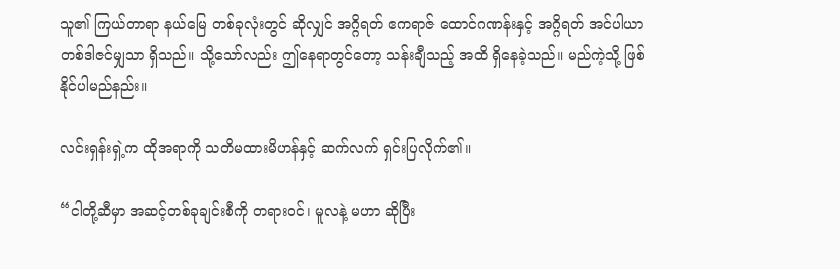သူ၏ ကြယ်တာရာ နယ်မြေ တစ်ခုလုံးတွင် ဆိုလျှင် အဂ္ဂိရတ် ဧကရာဇ် ထောင်ဂဏန်းနှင့် အဂ္ဂိရတ် အင်ပါယာ တစ်ဒါဇင်မျှသာ ရှိသည်။ သို့သော်လည်း ဤနေရာတွင်တော့ သန်းချီသည့် အထိ ရှိနေခဲ့သည်။ မည်ကဲ့သို့ ဖြစ်နိုင်ပါမည်နည်း။

လင်းရှန်းရှဲ့က ထိုအရာကို သတိမထားမိဟန်နှင့် ဆက်လက် ရှင်းပြလိုက်၏။

“ငါတို့ဆီမှာ အဆင့်တစ်ခုချင်းစီကို တရားဝင်၊ မူလနဲ့ မဟာ ဆိုပြီး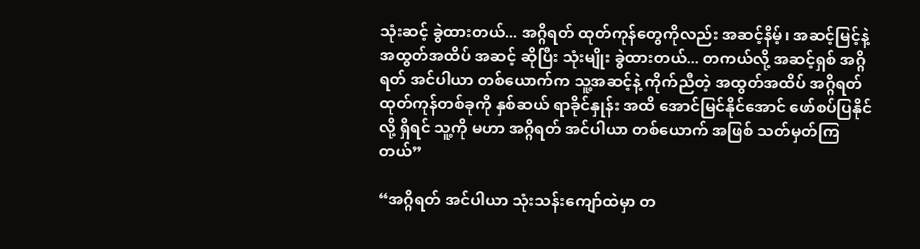သုံးဆင့် ခွဲထားတယ်... အဂ္ဂိရတ် ထုတ်ကုန်တွေကိုလည်း အဆင့်နိမ့်၊ အဆင့်မြင့်နဲ့ အထွတ်အထိပ် အဆင့် ဆိုပြီး သုံးမျိုး ခွဲထားတယ်... တကယ်လို့ အဆင့်ရှစ် အဂ္ဂိရတ် အင်ပါယာ တစ်ယောက်က သူ့အဆင့်နဲ့ ကိုက်ညီတဲ့ အထွတ်အထိပ် အဂ္ဂိရတ် ထုတ်ကုန်တစ်ခုကို နှစ်ဆယ် ရာခိုင်နှုန်း အထိ အောင်မြင်နိုင်အောင် ဖော်စပ်ပြနိုင်လို့ ရှိရင် သူ့ကို မဟာ အဂ္ဂိရတ် အင်ပါယာ တစ်ယောက် အဖြစ် သတ်မှတ်ကြတယ်”

“အဂ္ဂိရတ် အင်ပါယာ သုံးသန်းကျော်ထဲမှာ တ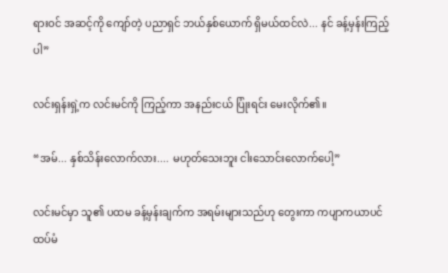ရားဝင် အဆင့်ကို ကျော်တဲ့ ပညာရှင် ဘယ်နှစ်ယောက် ရှိမယ်ထင်လဲ... နင် ခန့်မှန်းကြည့်ပါ”

လင်းရှန်းရှဲ့က လင်းမင်ကို ကြည့်ကာ အနည်းငယ် ပြုံးရင်း မေးလိုက်၏။

“အမ်... နှစ်သိန်းလောက်လား.... မဟုတ်သေးဘူး ငါးသောင်းလောက်ပေါ့”

လင်းမင်မှာ သူ၏ ပထမ ခန့်မှန်းချက်က အရမ်းများသည်ဟု တွေးကာ ကပျာကယာပင် ထပ်မံ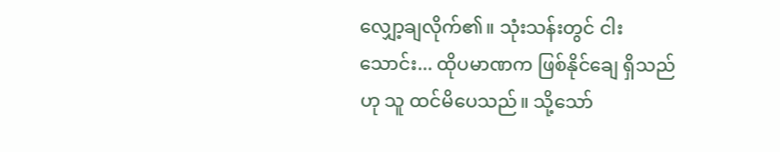လျှော့ချလိုက်၏။ သုံးသန်းတွင် ငါးသောင်း... ထိုပမာဏက ဖြစ်နိုင်ချေ ရှိသည်ဟု သူ ထင်မိပေသည်။ သို့သော်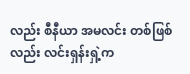လည်း စီနီယာ အမလင်း တစ်ဖြစ်လည်း လင်းရှန်းရှဲ့က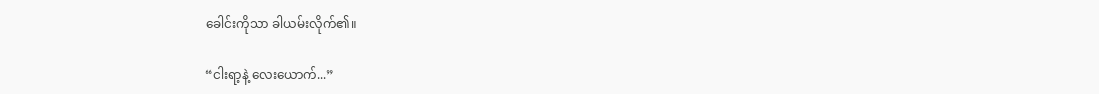ခေါင်းကိုသာ ခါယမ်းလိုက်၏။

“ငါးရာ့နဲ့ လေးယောက်...”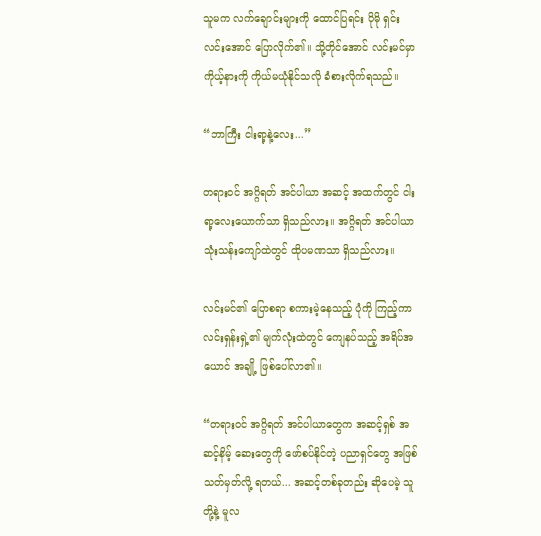သူမက လက်ချောင်းများကို ထောင်ပြရင်း ပိုမို ရှင်းလင်းအောင် ပြောလိုက်၏။ သို့တိုင်အောင် လင်းမင်မှာ ကိုယ့်နားကို ကိုယ်မယုံနိုင်သလို ခံစားလိုက်ရသည်။

“ဘာကြီး ငါးရာ့နဲ့လေး...”

တရားဝင် အဂ္ဂိရတ် အင်ပါယာ အဆင့် အထက်တွင် ငါးရာ့လေးယောက်သာ ရှိသည်လား။ အဂ္ဂိရတ် အင်ပါယာ သုံးသန်းကျော်ထဲတွင် ထိုပမဏသာ ရှိသည်လား။

လင်းမင်၏ ပြောစရာ စကားမဲ့နေသည့် ပုံကို ကြည့်ကာ လင်းရှန်းရှဲ့၏ မျက်လုံးထဲတွင် ကျေနပ်သည့် အရိပ်အယောင် အချို့ ဖြစ်ပေါ်လာ၏။

“တရားဝင် အဂ္ဂိရတ် အင်ပါယာတွေက အဆင့်ရှစ် အဆင့်နိမ့် ဆေးတွေကို ဖော်စပ်နိုင်တဲ့ ပညာရှင်တွေ အဖြစ် သတ်မှတ်လို့ ရတယ်... အဆင့်တစ်ခုတည်း ဆိုပေမဲ့ သူတို့နဲ့ မူလ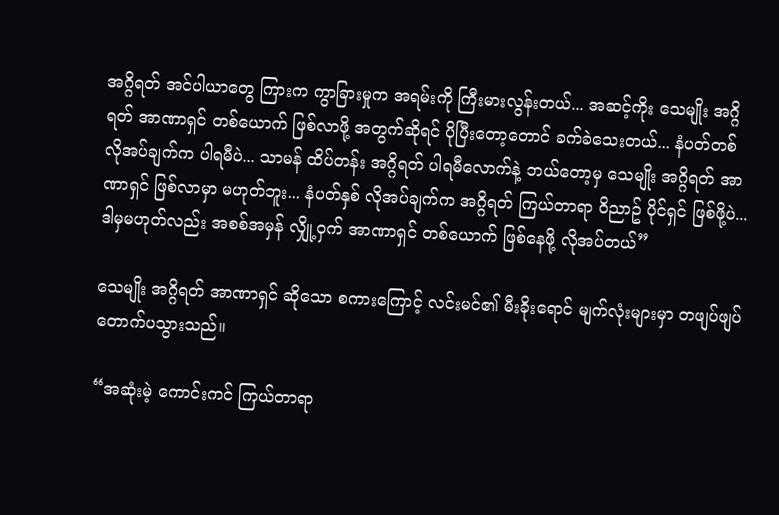အဂ္ဂိရတ် အင်ပါယာတွေ ကြားက ကွာခြားမှုက အရမ်းကို ကြီးမားလွန်းတယ်... အဆင့်ကိုး သေမျိုး အဂ္ဂိရတ် အာဏာရှင် တစ်ယောက် ဖြစ်လာဖို့ အတွက်ဆိုရင် ပိုပြီးတော့တောင် ခက်ခဲသေးတယ်... နံပတ်တစ် လိုအပ်ချက်က ပါရမီပဲ... သာမန် ထိပ်တန်း အဂ္ဂိရတ် ပါရမီလောက်နဲ့ ဘယ်တော့မှ သေမျိုး အဂ္ဂိရတ် အာဏာရှင် ဖြစ်လာမှာ မဟုတ်ဘူး... နံပတ်နှစ် လိုအပ်ချက်က အဂ္ဂိရတ် ကြယ်တာရာ ဝိညာဥ် ပိုင်ရှင် ဖြစ်ဖို့ပဲ... ဒါမှမဟုတ်လည်း အစစ်အမှန် လျှို့ဝှက် အာဏာရှင် တစ်ယောက် ဖြစ်နေဖို့ လိုအပ်တယ်”

သေမျိုး အဂ္ဂိရတ် အာဏာရှင် ဆိုသော စကားကြောင့် လင်းမင်၏ မီးခိုးရောင် မျက်လုံးများမှာ တဖျပ်ဖျပ် တောက်ပသွားသည်။

“အဆုံးမဲ့ ကောင်းကင် ကြယ်တာရာ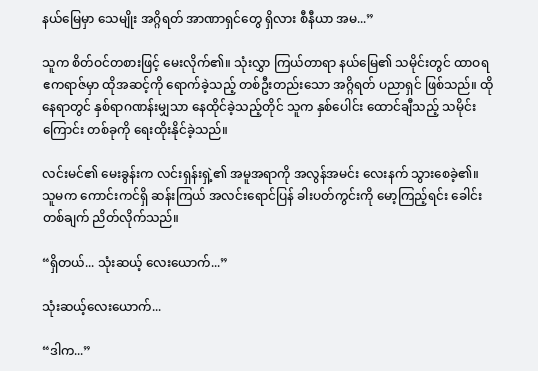နယ်မြေမှာ သေမျိုး အဂ္ဂိရတ် အာဏာရှင်တွေ ရှိလား စီနီယာ အမ...”

သူက စိတ်ဝင်တစားဖြင့် မေးလိုက်၏။ သုံးလွှာ ကြယ်တာရာ နယ်မြေ၏ သမိုင်းတွင် ထာဝရ ဧကရာဇ်မှာ ထိုအဆင့်ကို ရောက်ခဲ့သည့် တစ်ဦးတည်းသော အဂ္ဂိရတ် ပညာရှင် ဖြစ်သည်။ ထိုနေရာတွင် နှစ်ရာဂဏန်းမျှသာ နေထိုင်ခဲ့သည့်တိုင် သူက နှစ်ပေါင်း ထောင်ချီသည့် သမိုင်းကြောင်း တစ်ခုကို ရေးထိုးနိုင်ခဲ့သည်။

လင်းမင်၏ မေးခွန်းက လင်းရှန်းရှဲ့၏ အမူအရာကို အလွန်အမင်း လေးနက် သွားစေခဲ့၏။ သူမက ကောင်းကင်ရှိ ဆန်းကြယ် အလင်းရောင်ပြန် ခါးပတ်ကွင်းကို မော့ကြည့်ရင်း ခေါင်းတစ်ချက် ညိတ်လိုက်သည်။

“ရှိတယ်... သုံးဆယ့် လေးယောက်...”

သုံးဆယ့်လေးယောက်...

“ဒါက...”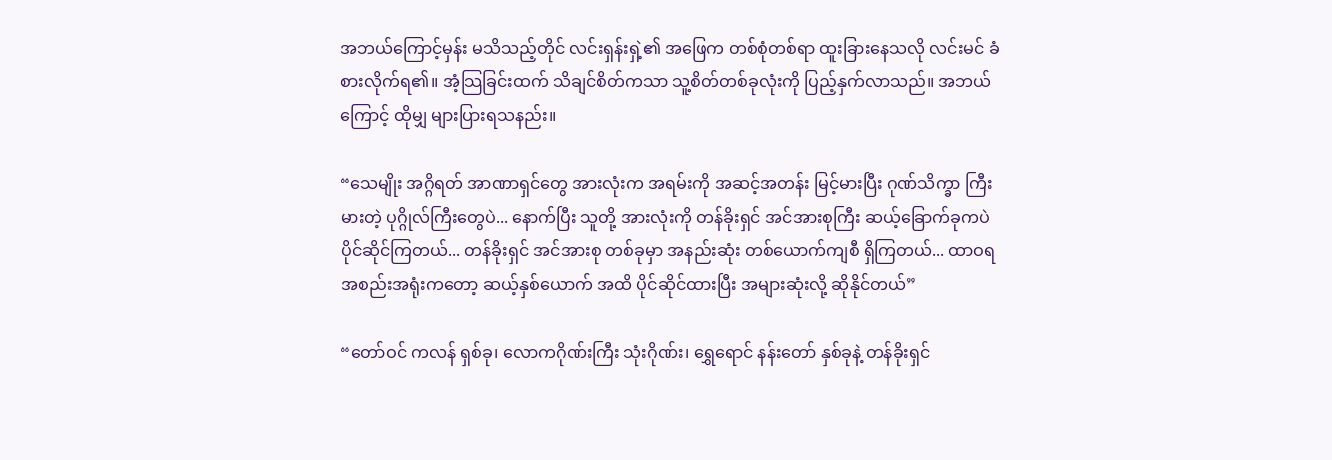အဘယ်ကြောင့်မှန်း မသိသည့်တိုင် လင်းရှန်းရှဲ့၏ အဖြေက တစ်စုံတစ်ရာ ထူးခြားနေသလို လင်းမင် ခံစားလိုက်ရ၏။ အံ့သြခြင်းထက် သိချင်စိတ်ကသာ သူ့စိတ်တစ်ခုလုံးကို ပြည့်နှက်လာသည်။ အဘယ်ကြောင့် ထိုမျှ များပြားရသနည်း။

“သေမျိုး အဂ္ဂိရတ် အာဏာရှင်တွေ အားလုံးက အရမ်းကို အဆင့်အတန်း မြင့်မားပြီး ဂုဏ်သိက္ခာ ကြီးမားတဲ့ ပုဂ္ဂိုလ်ကြီးတွေပဲ... နောက်ပြီး သူတို့ အားလုံးကို တန်ခိုးရှင် အင်အားစုကြီး ဆယ့်ခြောက်ခုကပဲ ပိုင်ဆိုင်ကြတယ်... တန်ခိုးရှင် အင်အားစု တစ်ခုမှာ အနည်းဆုံး တစ်ယောက်ကျစီ ရှိကြတယ်... ထာဝရ အစည်းအရုံးကတော့ ဆယ့်နှစ်ယောက် အထိ ပိုင်ဆိုင်ထားပြီး အများဆုံးလို့ ဆိုနိုင်တယ်”

“တော်ဝင် ကလန် ရှစ်ခု၊ လောကဂိုဏ်းကြီး သုံးဂိုဏ်း၊ ရွှေရောင် နန်းတော် နှစ်ခုနဲ့ တန်ခိုးရှင်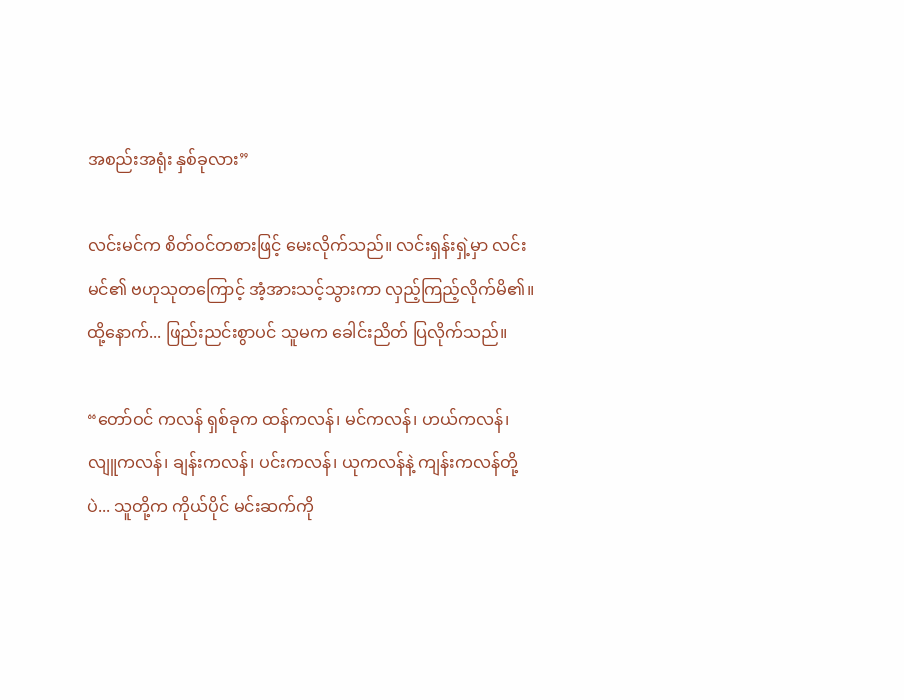အစည်းအရုံး နှစ်ခုလား”

လင်းမင်က စိတ်ဝင်တစားဖြင့် မေးလိုက်သည်။ လင်းရှန်းရှဲ့မှာ လင်းမင်၏ ဗဟုသုတကြောင့် အံ့အားသင့်သွားကာ လှည့်ကြည့်လိုက်မိ၏။ ထို့နောက်... ဖြည်းညင်းစွာပင် သူမက ခေါင်းညိတ် ပြလိုက်သည်။

“တော်ဝင် ကလန် ရှစ်ခုက ထန်ကလန်၊ မင်ကလန်၊ ဟယ်ကလန်၊ လျူကလန်၊ ချန်းကလန်၊ ပင်းကလန်၊ ယုကလန်နဲ့ ကျန်းကလန်တို့ပဲ... သူတို့က ကိုယ်ပိုင် မင်းဆက်ကို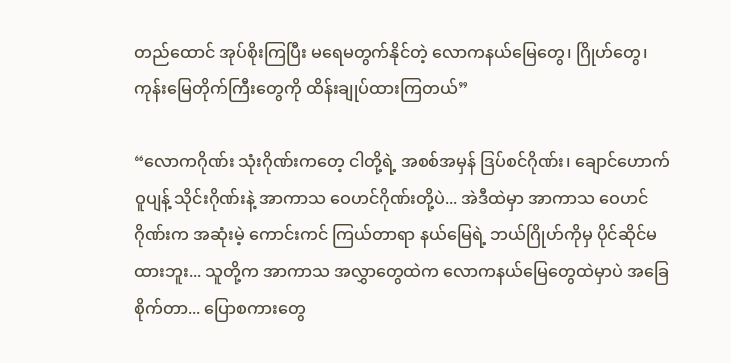တည်‌ထောင် အုပ်စိုးကြပြီး မရေမတွက်နိုင်တဲ့ လောကနယ်မြေတွေ၊ ဂြိုဟ်တွေ၊ ကုန်းမြေတိုက်ကြီးတွေကို ထိန်းချုပ်ထားကြတယ်”

“လောကဂိုဏ်း သုံးဂိုဏ်းကတေ့ ငါတို့ရဲ့ အစစ်အမှန် ဒြပ်စင်ဂိုဏ်း၊ ချောင်ဟောက်ဝူပျန့် သိုင်းဂိုဏ်းနဲ့ အာကာသ ဝေဟင်ဂိုဏ်းတို့ပဲ... အဲဒီထဲမှာ အာကာသ ဝေဟင်ဂိုဏ်းက အဆုံးမဲ့ ကောင်းကင် ကြယ်တာရာ နယ်မြေရဲ့ ဘယ်ဂြိုဟ်ကိုမှ ပိုင်ဆိုင်မထားဘူး... သူတို့က အာကာသ အလွှာတွေထဲက လောကနယ်မြေတွေထဲမှာပဲ အခြေစိုက်တာ... ပြောစကားတွေ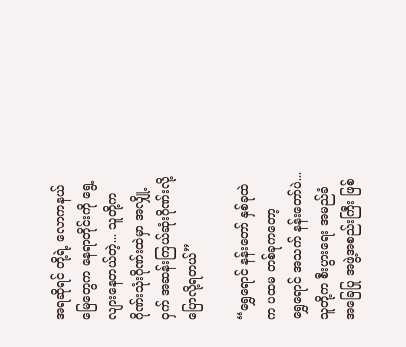အရဆိုရင် တို့ရဲ့ လောကနယ်မြေတွေက နေရာတိုင်းကို ရွေ့လျားနေတယ်တဲ့... သူတို့က ဂိုဏ်းသုံးဂိုဏ်းထဲမှာ အလျှို့ဝှက် အဆန်းကြယ်ဆုံးဂိုဏ်းလို့ ပြောလို့ရတယ်”

“ရွှေရောင် နန်းတော် နှစ်ခုထဲက ပထမ တစ်ခုကတော့ ရွှေ‌‌ရောင် အသက် နန်းတော်ပဲ... သူတို့က စီးပွားရေး အမည်ခံ အခြေပြု အဖွဲ့အစည်းကြီး ဖြစ်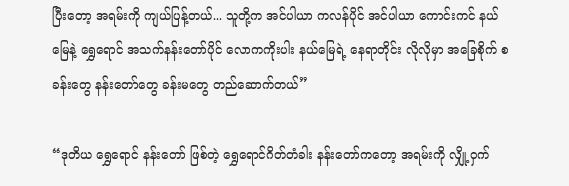ပြီးတော့ အရမ်းကို ကျယ်ပြန့်တယ်... သူတို့က အင်ပါယာ ကလန်ပိုင် အင်ပါယာ ကောင်းကင် နယ်မြေနဲ့ ရွှေရောင် အသက်နန်းတော်ပိုင် လောကကိုးပါး နယ်မြေရဲ့ နေရာတိုင်း လိုလိုမှာ အခြေစိုက် စခန်းတွေ နန်းတော်တွေ ခန်းမတွေ တည်ဆောက်တယ်”

“ဒုတိယ ‌‌ရွှေရောင် နန်းတော် ဖြစ်တဲ့ ရွှေရောင်ဂိတ်တံခါး နန်းတော်ကတော့ အရမ်းကို လျှို့ဝှက်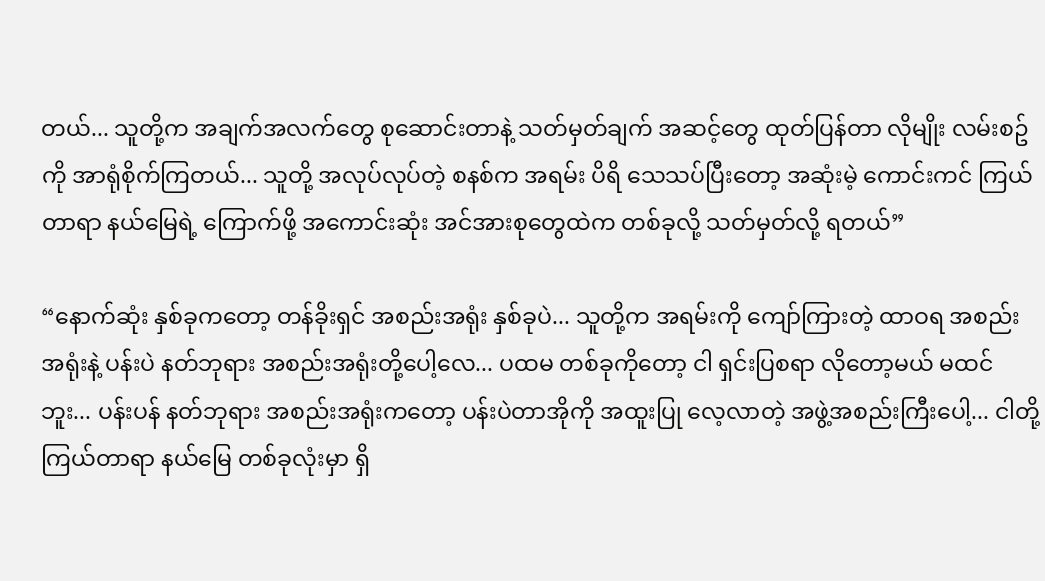တယ်... သူတို့က အချက်အလက်တွေ စုဆောင်းတာနဲ့ သတ်မှတ်ချက် အဆင့်တွေ ထုတ်ပြန်တာ လိုမျိုး လမ်းစဥ်ကို အာရုံစိုက်ကြတယ်... သူတို့ အလုပ်လုပ်တဲ့ စနစ်က အရမ်း ပိရိ သေသပ်ပြီးတော့ အဆုံးမဲ့ ကောင်းကင် ကြယ်တာရာ နယ်မြေရဲ့ ကြောက်ဖို့ အကောင်းဆုံး အင်အားစုတွေထဲက တစ်ခုလို့ သတ်မှတ်လို့ ရတယ်”

“နောက်ဆုံး နှစ်ခုကတော့ တန်ခိုးရှင် အစည်းအရုံး နှစ်ခုပဲ... သူတို့က အရမ်းကို ကျော်ကြားတဲ့ ထာဝရ အစည်းအရုံးနဲ့ ပန်းပဲ နတ်ဘုရား အစည်းအရုံးတို့ပေါ့လေ... ပထမ တစ်ခုကိုတော့ ငါ ရှင်းပြစရာ လိုတော့မယ် မထင်ဘူး... ပန်းပန် နတ်ဘုရား အစည်းအရုံးကတော့ ပန်းပဲတာအိုကို အထူးပြု လေ့လာတဲ့ အဖွဲ့အစည်းကြီးပေါ့... ငါတို့ ကြယ်တာရာ နယ်မြေ တစ်ခုလုံးမှာ ရှိ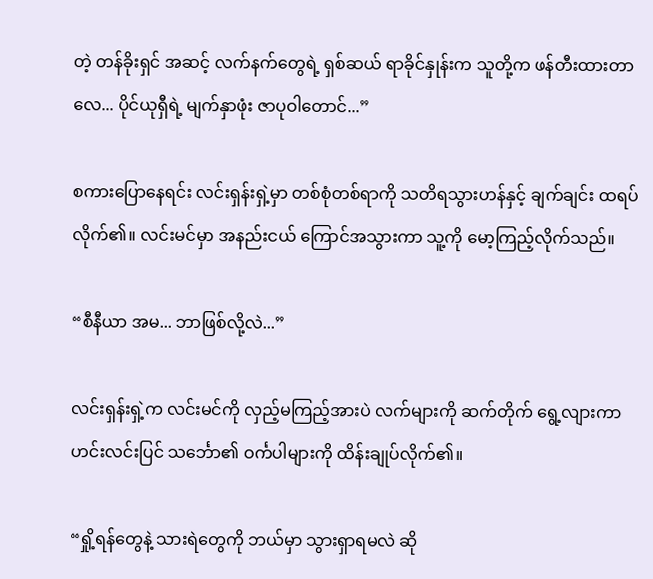တဲ့ တန်ခိုးရှင် အဆင့် လက်နက်တွေရဲ့ ရှစ်ဆယ် ရာခိုင်နှုန်းက သူတို့က ဖန်တီးထားတာလေ... ပိုင်ယုရှီရဲ့ မျက်နှာဖုံး ဇာပုဝါတောင်...”

စကားပြောနေရင်း လင်းရှန်းရှဲ့မှာ တစ်စုံတစ်ရာကို သတိရသွားဟန်နှင့် ချက်ချင်း ထရပ်လိုက်၏။ လင်းမင်မှာ အနည်းငယ် ကြောင်အသွားကာ သူ့ကို မော့ကြည့်လိုက်သည်။

“စီနီယာ အမ... ဘာဖြစ်လို့လဲ...”

လင်းရှန်းရှဲ့က လင်းမင်ကို လှည့်မကြည့်အားပဲ လက်များကို ဆက်တိုက် ရွေ့လျားကာ ဟင်းလင်းပြင် သင်္ဘော၏ ဝင်္ကပါများကို ထိန်းချုပ်လိုက်၏။

“ရှို့ရန်တွေနဲ့ သားရဲတွေကို ဘယ်မှာ သွားရှာရမလဲ ဆို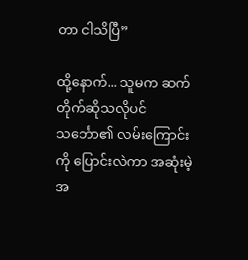တာ ငါသိပြီ”

ထို့နောက်... သူမက ဆက်တိုက်ဆိုသလိုပင် သင်္ဘော၏ လမ်းကြောင်းကို ပြောင်းလဲကာ အဆုံးမဲ့ အ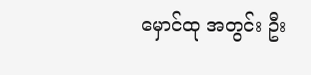မှောင်ထု အတွင်း ဦး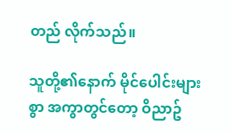တည် လိုက်သည်။

သူတို့၏နောက် မိုင်ပေါင်းများစွာ အကွာတွင်တော့ ဝိညာဥ်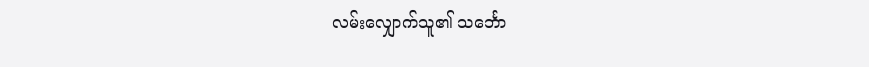လမ်းလျှောက်သူ၏ သင်္ဘော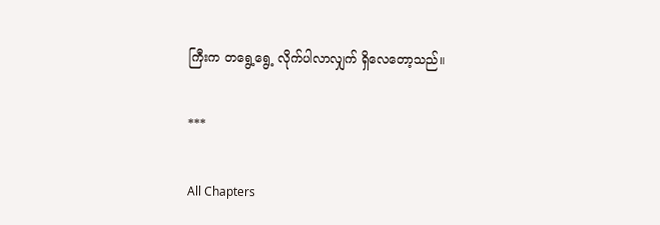ကြီးက တရွေ့ရွေ့ လိုက်ပါလာလျှက် ရှိလေတော့သည်။

***

All Chapters